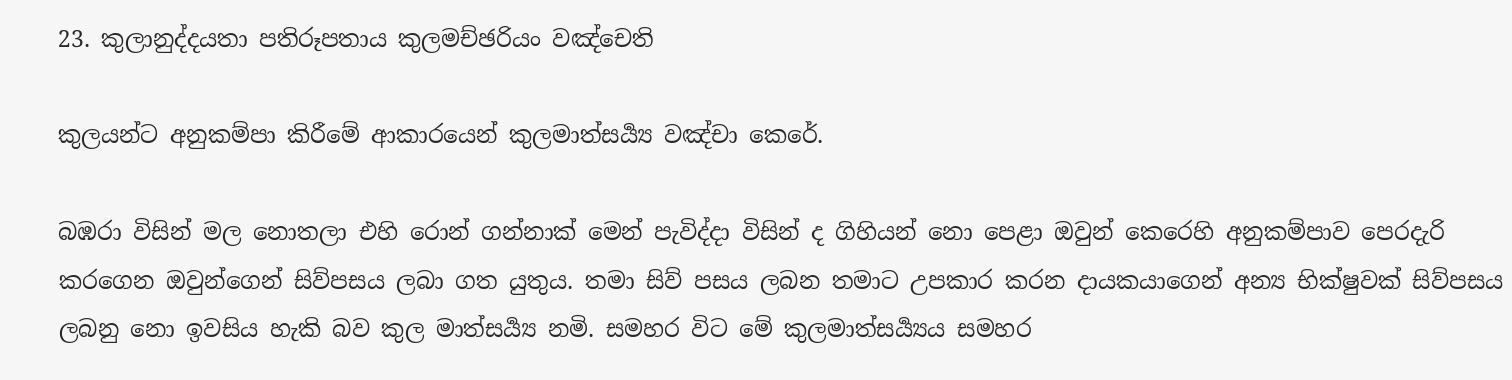23. කුලානුද්දයතා පතිරූපතාය කුලමච්ඡරියං වඤ්චෙති

කුලයන්ට අනුකම්පා කිරීමේ ආකාරයෙන් කුලමාත්සර්‍ය්‍ය වඤ්චා කෙරේ.

බඹරා විසින් මල නොතලා එහි රොන් ගන්නාක් මෙන් පැවිද්දා විසින් ද ගිහියන් නො පෙළා ඔවුන් කෙරෙහි අනුකම්පාව පෙරදැරි කරගෙන ඔවුන්ගෙන් සිව්පසය ලබා ගත යුතුය. තමා සිව් පසය ලබන තමාට උපකාර කරන දායකයාගෙන් අන්‍ය භික්ෂුවක් සිව්පසය ලබනු නො ඉවසිය හැකි බව කුල මාත්සර්‍ය්‍ය නමි. සමහර විට මේ කුලමාත්සර්‍ය්‍යය සමහර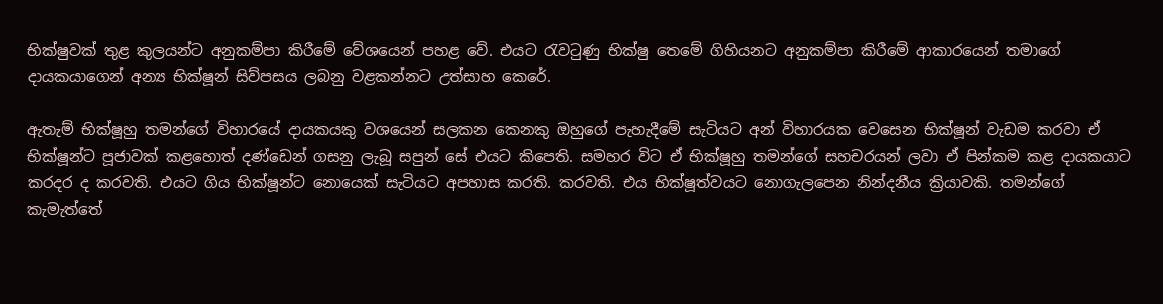භික්ෂුවක් තුළ කුලයන්ට අනුකම්පා කිරීමේ වේශයෙන් පහළ වේ. එයට රැවටුණු භික්ෂු තෙමේ ගිහියනට අනුකම්පා කිරීමේ ආකාරයෙන් තමාගේ දායකයාගෙන් අන්‍ය භික්ෂූන් සිව්පසය ලබනු වළකන්නට උත්සාහ කෙරේ.

ඇතැම් භික්ෂූහු තමන්ගේ විහාරයේ දායකයකු වශයෙන් සලකන කෙනකු ඔහුගේ පැහැදීමේ සැටියට අන් විහාරයක වෙසෙන භික්ෂූන් වැඩම කරවා ඒ භික්ෂූන්ට පූජාවක් කළහොත් දණ්ඩෙන් ගසනු ලැබූ සපුන් සේ එයට කිපෙති. සමහර විට ඒ භික්ෂූහු තමන්ගේ සහචරයන් ලවා ඒ පින්කම කළ දායකයාට කරදර ද කරවති. එයට ගිය භික්ෂූන්ට නොයෙක් සැටියට අපහාස කරති. කරවති. එය භික්ෂූත්වයට නොගැලපෙන නින්දනීය ක්‍රියාවකි. තමන්ගේ කැමැත්තේ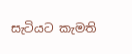සැටියට කැමති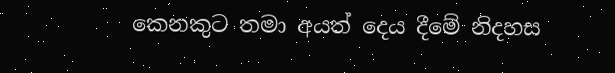කෙනකුට තමා අයත් දෙය දීමේ නිදහස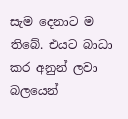සැම දෙනාට ම තිබේ. එයට බාධා කර අනුන් ලවා බලයෙන්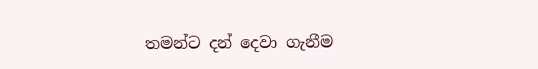තමන්ට දන් දෙවා ගැනීම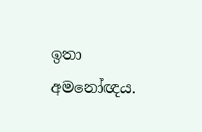ඉතා අමනෝඥය.